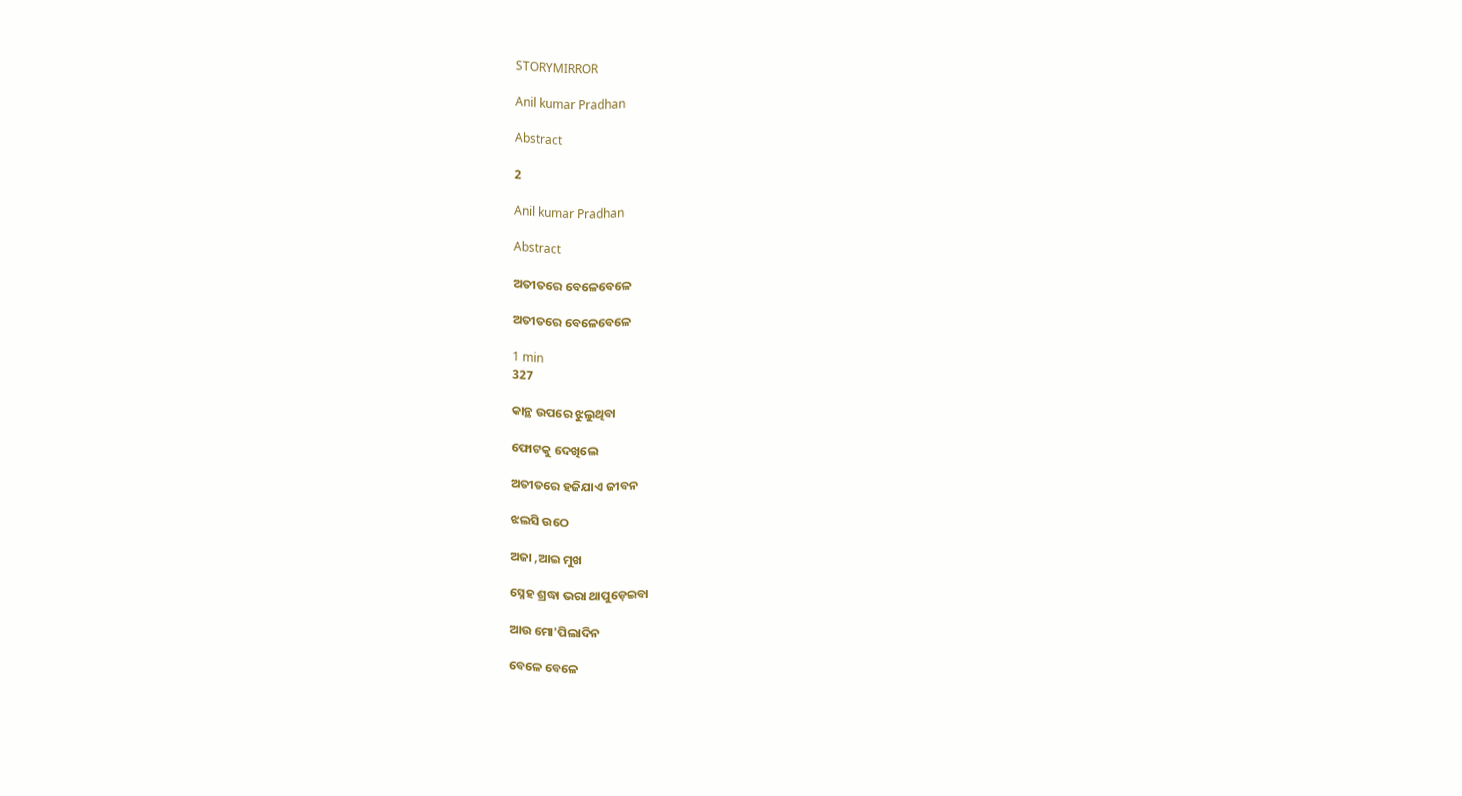STORYMIRROR

Anil kumar Pradhan

Abstract

2

Anil kumar Pradhan

Abstract

ଅତୀତରେ ବେଳେବେଳେ

ଅତୀତରେ ବେଳେବେଳେ

1 min
327

କାନ୍ଥ ଉପରେ ଝୁଲୁଥିବା

ଫୋଟକୁ ଦେଖିଲେ

ଅତୀତରେ ହଜିଯାଏ ଜୀବନ

ଝଲସି ଉଠେ

ଅଜା ,ଆଇ ମୁଖ

ସ୍ନେହ ଶ୍ରଦ୍ଧା ଭରା ଥାପୁଡ଼େଇବା

ଆଉ ମୋ'ପିଲାଦିନ

ବେଳେ ବେଳେ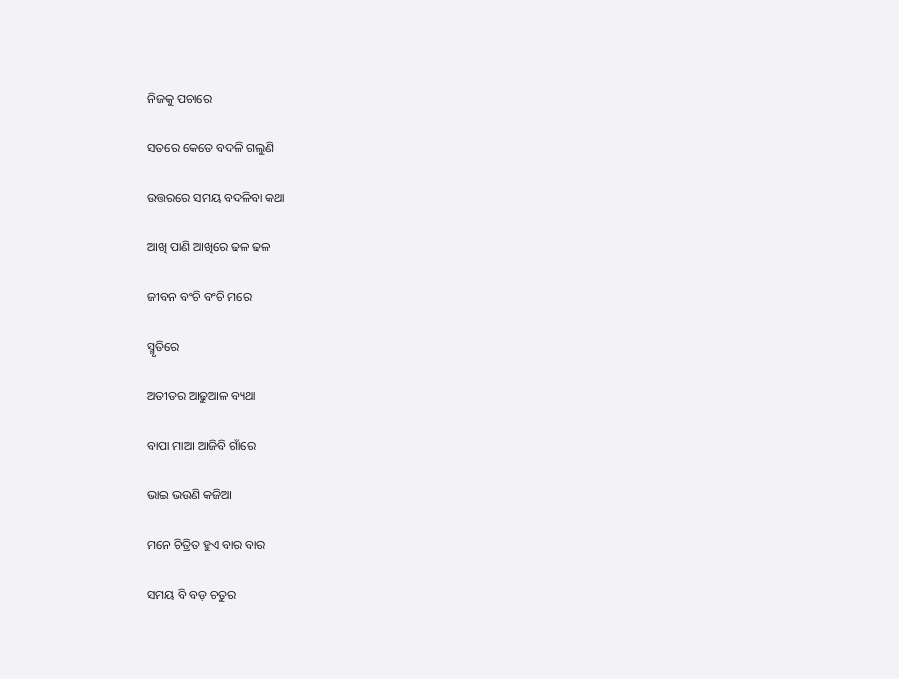ନିଜକୁ ପଚାରେ

ସତରେ କେତେ ବଦଳି ଗଲୁଣି

ଉତ୍ତରରେ ସମୟ ବଦଳିବା କଥା

ଆଖି ପାଣି ଆଖିରେ ଢଳ ଢଳ

ଜୀବନ ବଂଚି ବଂଚି ମରେ

ସ୍ମୃତିରେ

ଅତୀତର ଆଢୁଆଳ ବ୍ୟଥା

ବାପା ମାଆ ଆଜିବି ଗାଁରେ

ଭାଇ ଭଉଣି କଜିଆ

ମନେ ଚିତ୍ରିତ ହୁଏ ବାର ବାର

ସମୟ ବି ବଡ଼ ଚତୁର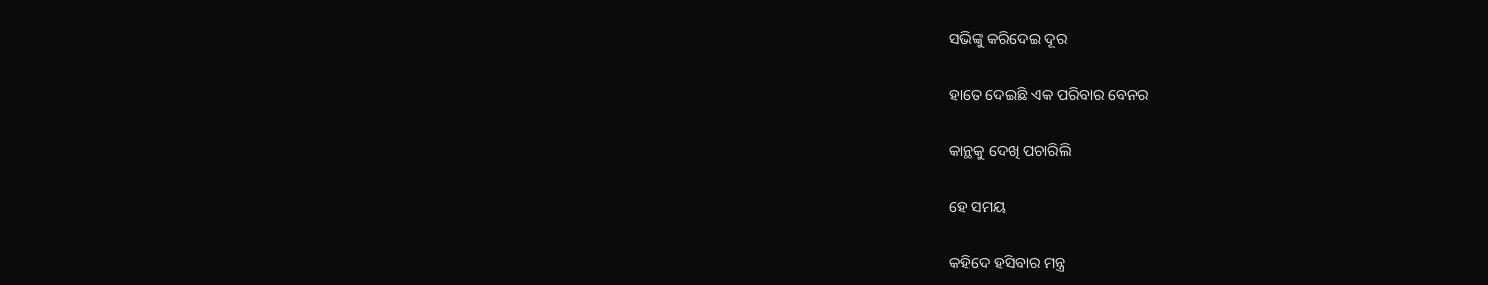ସଭିଙ୍କୁ କରିଦେଇ ଦୂର

ହାତେ ଦେଇଛି ଏକ ପରିବାର ବେନର

କାନ୍ଥକୁ ଦେଖି ପଚାରିଲି

ହେ ସମୟ

କହିଦେ ହସିବାର ମନ୍ତ୍ର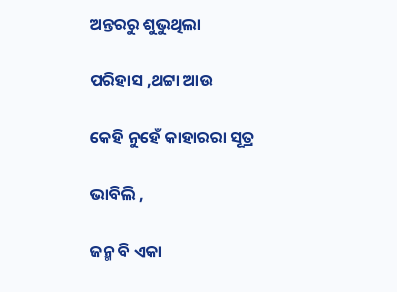ଅନ୍ତରରୁ ଶୁଭୁଥିଲା

ପରିହାସ ,ଥଟ୍ଟା ଆଉ

କେହି ନୁହେଁ କାହାରରା ସୂତ୍ର

ଭାବିଲି ,

ଜନ୍ମ ବି ଏକା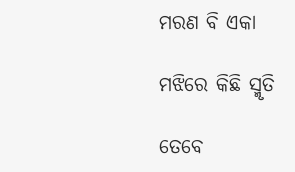ମରଣ ବି ଏକା

ମଝିରେ କିଛି ସ୍ମୃତି

ତେବେ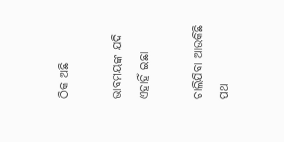ଠିକ ଅଛି

ଭାବମୟଙ୍କ ଯଦି ଏହାହିଁ ଇଛା

ଚାଲିଯିବା ଆଉକିଛି ପଥ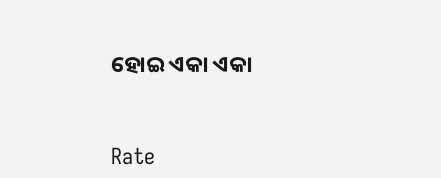ହୋଇ ଏକା ଏକା


Rate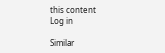this content
Log in

Similar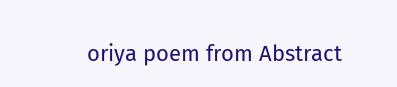oriya poem from Abstract